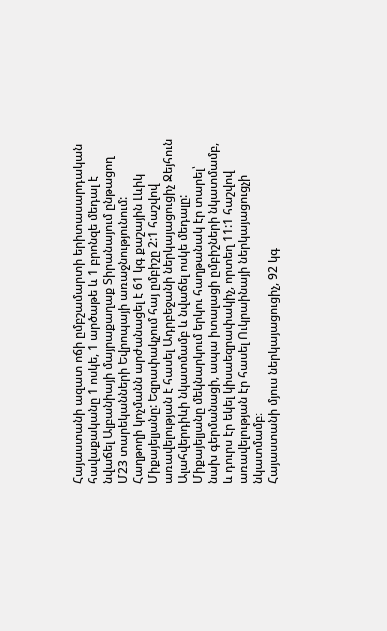Հայաստանի ազատ ոճի ըմբշամարտի երիտասարդական հավաքականը 1 ոսկե, 1 արծաթե և 1 բրոնզե մեդալ է նվաճել Ալբանիայի մայրաքաղաք Տիրանայում ընթացող Մ23 տարեկանների Եվրոպայի առաջնությունում:
Հաղթողի կոչմանն արժանացել է 61 կգ քաշային Լևիկ Միքայելյանը: Եզրափակչում հայ ըմբիշը 2:1 հաշվով առավելության է հասել Ադրբեջանի ներկայացուցիչ Ջեյհուն Ալահվերդիևի նկատմամբ և նվաճել ոսկե մեդալը: Միքայելյանը մեկնարկում երկու հաղթանակ էր տարել՝ նախ գերմանացի, ապա իտալացի ըմբիշների նկատմամբ, և դուրս էր եկել կիսաեզրափակիչ, որտեղ 11:1 հաշվով առավելության էր հասել Ուկրաինայի ներկայացուցչի նկատմամբ։
Հայաստանի մյուս ներկայացուցիչ, 92 կգ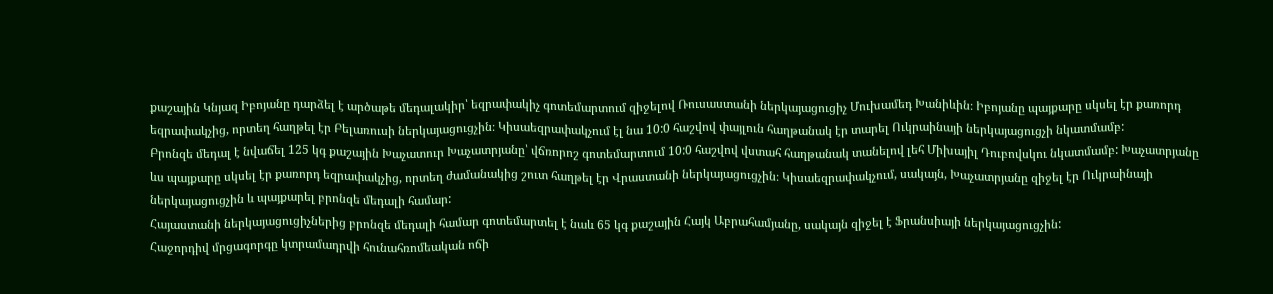քաշային Կնյազ Իբոյանը դարձել է արծաթե մեդալակիր՝ եզրափակիչ գոտեմարտում զիջելով Ռուսաստանի ներկայացուցիչ Մուխամեդ Խանիևին։ Իբոյանը պայքարը սկսել էր քառորդ եզրափակչից, որտեղ հաղթել էր Բելառուսի ներկայացուցչին։ Կիսաեզրափակչում էլ նա 10:0 հաշվով փայլուն հաղթանակ էր տարել Ուկրաինայի ներկայացուցչի նկատմամբ:
Բրոնզե մեդալ է նվաճել 125 կգ քաշային Խաչատուր Խաչատրյանը՝ վճռորոշ գոտեմարտում 10:0 հաշվով վստահ հաղթանակ տանելով լեհ Միխայիլ Դուբովսկու նկատմամբ: Խաչատրյանը ևս պայքարը սկսել էր քառորդ եզրափակչից, որտեղ ժամանակից շուտ հաղթել էր Վրաստանի ներկայացուցչին։ Կիսաեզրափակչում, սակայն, Խաչատրյանը զիջել էր Ուկրաինայի ներկայացուցչին և պայքարել բրոնզե մեդալի համար:
Հայաստանի ներկայացուցիչներից բրոնզե մեդալի համար գոտեմարտել է նաև 65 կգ քաշային Հայկ Աբրահամյանը, սակայն զիջել է Ֆրանսիայի ներկայացուցչին:
Հաջորդիվ մրցագորգը կտրամադրվի հունահռոմեական ոճի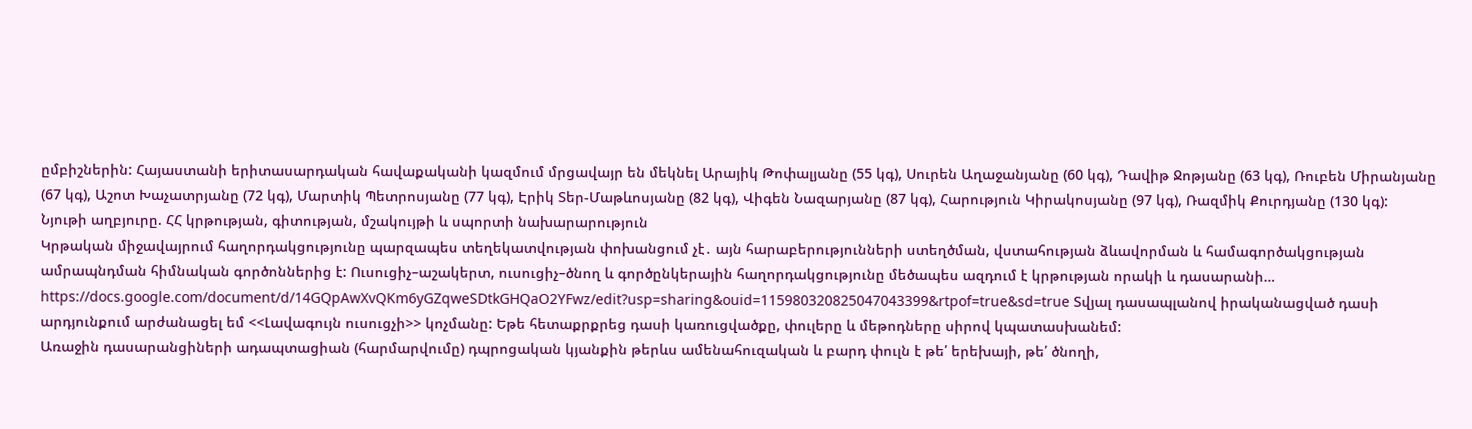ըմբիշներին: Հայաստանի երիտասարդական հավաքականի կազմում մրցավայր են մեկնել Արայիկ Թոփալյանը (55 կգ), Սուրեն Աղաջանյանը (60 կգ), Դավիթ Ջոթյանը (63 կգ), Ռուբեն Միրանյանը (67 կգ), Աշոտ Խաչատրյանը (72 կգ), Մարտիկ Պետրոսյանը (77 կգ), Էրիկ Տեր-Մաթևոսյանը (82 կգ), Վիգեն Նազարյանը (87 կգ), Հարություն Կիրակոսյանը (97 կգ), Ռազմիկ Քուրդյանը (130 կգ):
Նյութի աղբյուրը. ՀՀ կրթության, գիտության, մշակույթի և սպորտի նախարարություն
Կրթական միջավայրում հաղորդակցությունը պարզապես տեղեկատվության փոխանցում չէ․ այն հարաբերությունների ստեղծման, վստահության ձևավորման և համագործակցության ամրապնդման հիմնական գործոններից է: Ուսուցիչ–աշակերտ, ուսուցիչ–ծնող և գործընկերային հաղորդակցությունը մեծապես ազդում է կրթության որակի և դասարանի…
https://docs.google.com/document/d/14GQpAwXvQKm6yGZqweSDtkGHQaO2YFwz/edit?usp=sharing&ouid=115980320825047043399&rtpof=true&sd=true Տվյալ դասապլանով իրականացված դասի արդյունքում արժանացել եմ <<Լավագույն ուսուցչի>> կոչմանը: Եթե հետաքրքրեց դասի կառուցվածքը, փուլերը և մեթոդները սիրով կպատասխանեմ:
Առաջին դասարանցիների ադապտացիան (հարմարվումը) դպրոցական կյանքին թերևս ամենահուզական և բարդ փուլն է թե՛ երեխայի, թե՛ ծնողի,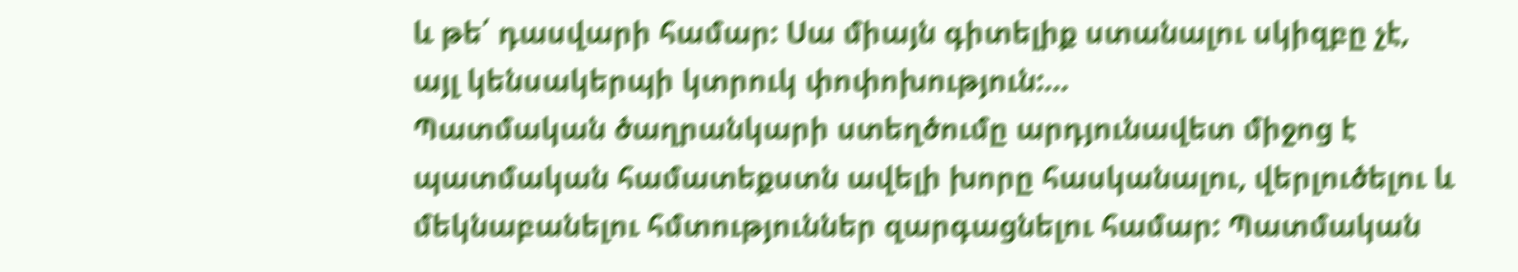և թե՛ դասվարի համար: Սա միայն գիտելիք ստանալու սկիզբը չէ, այլ կենսակերպի կտրուկ փոփոխություն:…
Պատմական ծաղրանկարի ստեղծումը արդյունավետ միջոց է պատմական համատեքստն ավելի խորը հասկանալու, վերլուծելու և մեկնաբանելու հմտություններ զարգացնելու համար: Պատմական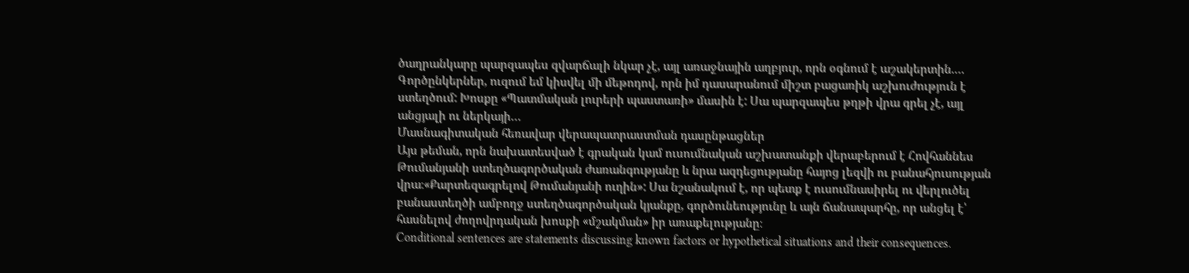ծաղրանկարը պարզապես զվարճալի նկար չէ, այլ առաջնային աղբյուր, որն օգնում է աշակերտին.…
Գործընկերներ, ուզում եմ կիսվել մի մեթոդով, որն իմ դասարանում միշտ բացառիկ աշխուժություն է ստեղծում: Խոսքը «Պատմական լուրերի պաստառի» մասին է: Սա պարզապես թղթի վրա գրել չէ, այլ անցյալի ու ներկայի…
Մասնագիտական հեռավար վերապատրաստման դասընթացներ
Այս թեման, որն նախատեսված է գրական կամ ուսումնական աշխատանքի վերաբերում է Հովհաննես Թումանյանի ստեղծագործական ժառանգությանը և նրա ազդեցությանը հայոց լեզվի ու բանահյուսության վրա։«Քարտեզագրելով Թումանյանի ուղին»: Սա նշանակում է, որ պետք է ուսումնասիրել ու վերլուծել բանաստեղծի ամբողջ ստեղծագործական կյանքը, գործունեությունը և այն ճանապարհը, որ անցել է՝ հասնելով ժողովրդական խոսքի «մշակման» իր առաքելությանը։
Conditional sentences are statements discussing known factors or hypothetical situations and their consequences.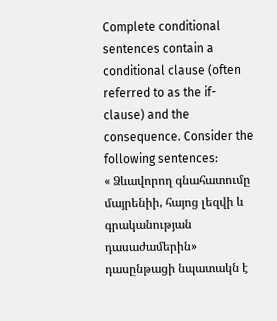Complete conditional sentences contain a conditional clause (often referred to as the if-clause) and the consequence. Consider the following sentences:
« Ձևավորող գնահատումը մայրենիի, հայոց լեզվի և գրականության դասաժամերին» դասընթացի նպատակն է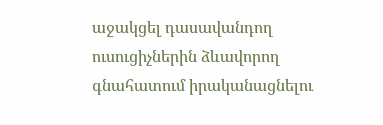աջակցել դասավանդող ուսուցիչներին ձևավորող գնահատում իրականացնելու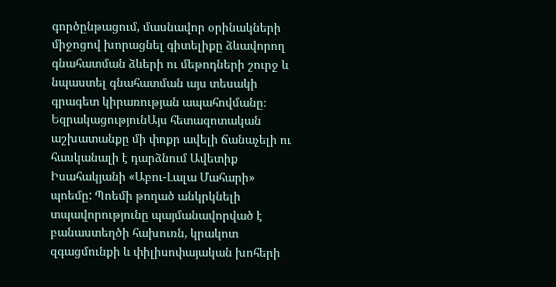գործընթացում, մասնավոր օրինակների միջոցով խորացնել գիտելիքը ձևավորող գնահատման ձևերի ու մեթոդների շուրջ և նպաստել գնահատման այս տեսակի գրագետ կիրառության ապահովմանը։
ԵզրակացությունԱյս հետազոտական աշխատանքը մի փոքր ավելի ճանաչելի ու հասկանալի է դարձնում Ավետիք Իսահակյանի «Աբու-Լալա Մահարի» պոեմը: Պոեմի թողած անկրկնելի տպավորությունը պայմանավորված է բանաստեղծի հախուռն, կրակոտ զգացմունքի և փիլիսոփայական խոհերի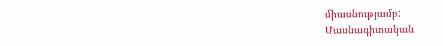միասնությամբ:
Մասնագիտական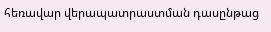հեռավար վերապատրաստման դասընթաց